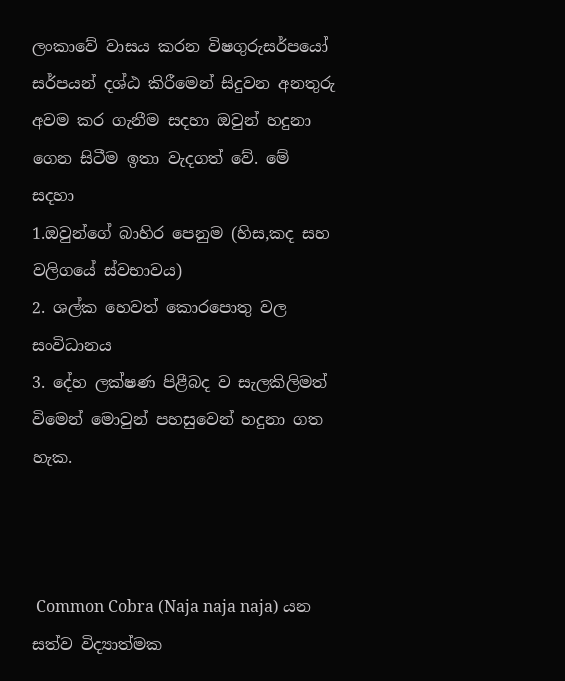ලංකාවේ වාසය කරන විෂගුරුසර්පයෝ
සර්පයන් දශ්ඨ කිරීමෙන් සිදුවන අනතුරු අවම කර ගැනීම සදහා ඔවුන් හදුනා ගෙන සිටීම ඉතා වැදගත් වේ. මේ සදහා
1.ඔවුන්ගේ බාහිර පෙනුම (හිස,කද සහ වලිගයේ ස්වභාවය)
2. ශල්ක හෙවත් කොරපොතු වල සංවිධානය
3. දේහ ලක්ෂණ පිළීබද ව සැලකිලිමත් විමෙන් මොවුන් පහසුවෙන් හදුනා ගත හැක.



 Common Cobra (Naja naja naja) යන  සත්ව විද්‍යාත්මක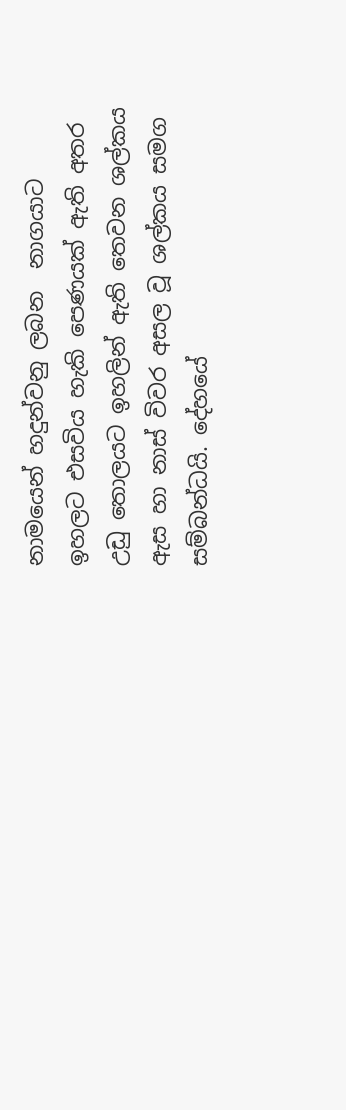නාමයෙන් හදුන්වනු ලබන  නාගයාට
ඉහලට එසවිය හැකි පෙණයක් ඇති අතර උඩු තොලයට ඉහලින් ඇති තෙවන ශල්කය ඇස හා නාස් විවර අසල වූ ශල්කය සමග සම්බන්ධයි. දේහයේ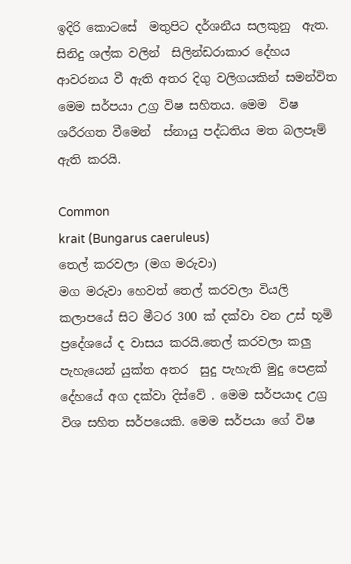ඉදිරි කොටසේ  මතුපිට දර්ශනීය සලකුනු  ඇත. සිනිදු ශල්ක වලින්  සිලින්ඩරාකාර දේහය ආවරනය වී ඇති අතර දිගු වලිගයකින් සමන්විත මෙම සර්පයා උග්‍ර විෂ සහිතය. මෙම  විෂ ශරීරගත වීමෙන්  ස්නායු පද්ධතිය මත බලපෑම් ඇති කරයි.

Common
krait (Bungarus caeruleus)
තෙල් කරවලා (මග මරුවා)
මග මරුවා හෙවත් තෙල් කරවලා වියලි කලාපයේ සිට මීටර 300 ක් දක්වා වන උස් භූමි ප්‍රදේශයේ ද වාසය කරයි.තෙල් කරවලා කලු පැහැයෙන් යුක්ත අතර  සුදු පැහැති මුදු පෙළක් දේහයේ අග දක්වා දිස්වේ . මෙම සර්පයාද උග්‍ර විශ සහිත සර්පයෙකි. මෙම සර්පයා ගේ විෂ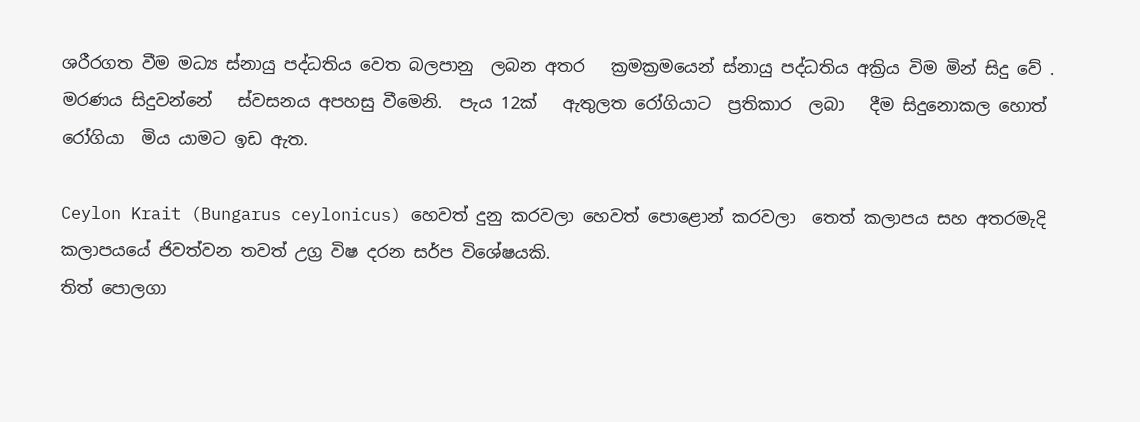ශරීරගත වීම මධ්‍ය ස්නායු පද්ධතිය වෙත බලපානු  ලබන අතර   ක්‍රමක්‍රමයෙන් ස්නායු පද්ධතිය අක්‍රිය විම මින් සිදු වේ . මරණය සිදුවන්නේ   ස්වසනය අපහසු වීමෙනි.  පැය 12ක්   ඇතුලත රෝගියාට  ප්‍රතිකාර  ලබා   දීම සිදුනොකල හොත් රෝගියා  මිය යාමට ඉඩ ඇත.

Ceylon Krait (Bungarus ceylonicus) හෙවත් දුනු කරවලා හෙවත් පොළොන් කරවලා  තෙත් කලාපය සහ අතරමැදි කලාපයයේ ජිවත්වන තවත් උග්‍ර විෂ දරන සර්ප විශේෂයකි.
තිත් පොලගා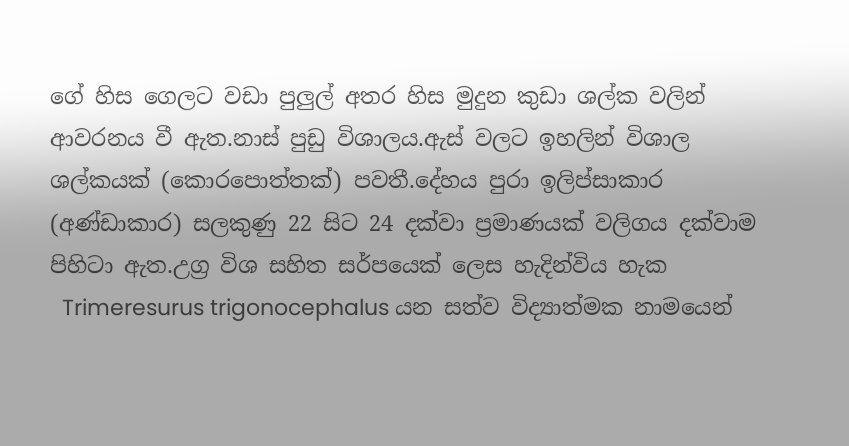ගේ හිස ගෙලට වඩා පුලුල් අතර හිස මුදුන කුඩා ශල්ක වලින් ආවරනය වී ඇත.නාස් පුඩු විශාලය.ඇස් වලට ඉහලින් විශාල ශල්කයක් (කොරපොත්තක්) පවතී.දේහය පුරා ඉලිප්සාකාර (අණ්ඩාකාර) සලකුණු 22 සිට 24 දක්වා ප්‍රමාණයක් වලිගය දක්වාම    පිහිටා ඇත.උග්‍ර විශ සහිත සර්පයෙක් ලෙස හැදින්විය හැක
  Trimeresurus trigonocephalus යන සත්ව විද්‍යාත්මක නාමයෙන්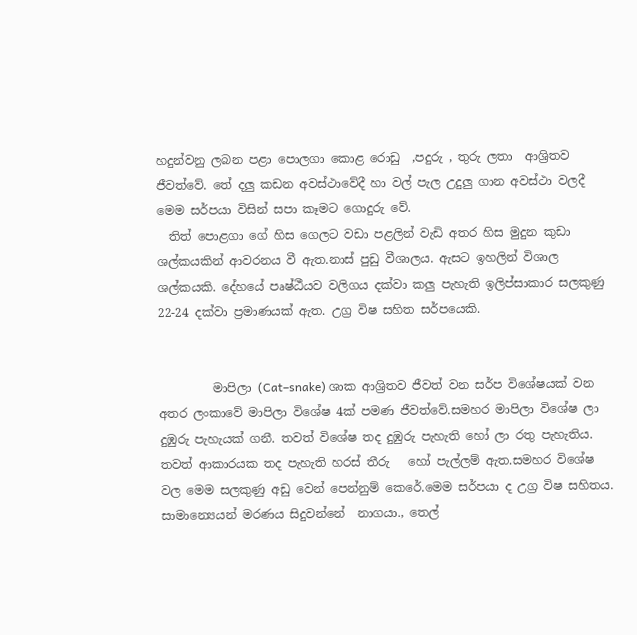හදුන්වනු ලබන පළා පොලගා කොළ රොඩු  ,පදුරු , තුරු ලතා  ආශ්‍රිතව ජීවත්වේ. තේ දලු කඩන අවස්ථාවේදී හා වල් පැල උදුලු ගාන අවස්ථා වලදී   මෙම සර්පයා විසින් සපා කෑමට ගොදුරු වේ.
  තිත් පොළගා ගේ හිස ගෙලට වඩා පළලින් වැඩි අතර හිස මුදුන කුඩා ශල්කයකින් ආවරනය වී ඇත.නාස් පුඩු වීශාලය. ඇසට ඉහලින් විශාල ශල්කයකි. දේහයේ පෘෂ්ඨීයව වලිගය දක්වා කලු පැහැති ඉලිප්සාකාර සලකුණු 22-24 දක්වා ප්‍රමාණයක් ඇත. උග්‍ර විෂ සහිත සර්පයෙකි.


         මාපිලා (Cat–snake) ශාක ආශ්‍රිතව ජීවත් වන සර්ප විශේෂයක් වන අතර ලංකාවේ මාපිලා විශේෂ 4ක් පමණ ජීවත්වේ.සමහර මාපිලා විශේෂ ලා දුඹුරු පැහැයක් ගනී. තවත් විශේෂ තද දුඹුරු පැහැති හෝ ලා රතු පැහැතිය. තවත් ආකාරයක තද පැහැති හරස් තීරු   හෝ පැල්ලම් ඇත.සමහර විශේෂ වල මෙම සලකුණු අඩු වෙන් පෙන්නුම් කෙරේ.මෙම සර්පයා ද උග්‍ර විෂ සහිතය. සාමාන්‍යෙයන් මරණය සිදුවන්නේ  නාගයා., තෙල්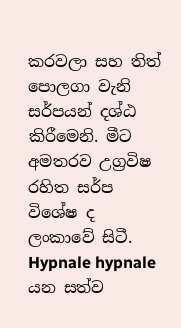කරවලා සහ තිත් පොලගා වැනි සර්පයන් දශ්ඨ කිරීමෙනි. මීට අමතරව උග්‍රවිෂ රහිත සර්ප විශේෂ ද ලංකාවේ සිටී.
Hypnale hypnale යන සත්ව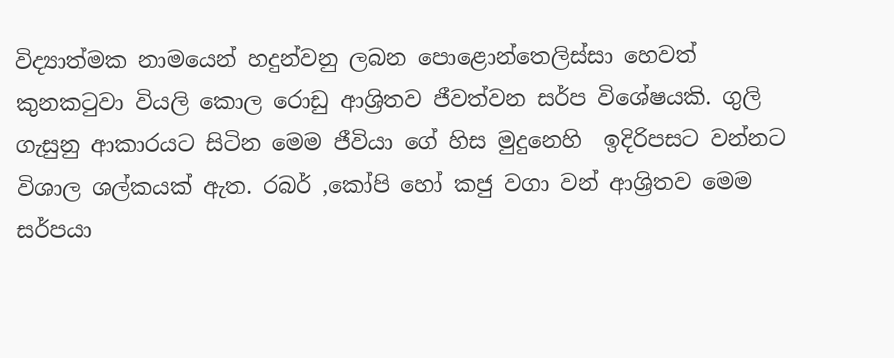විද්‍යාත්මක නාමයෙන් හදුන්වනු ලබන පොළොන්තෙලිස්සා හෙවත් කුනකටුවා වියලි කොල රොඩු ආශ්‍රිතව ජීවත්වන සර්ප විශේෂයකි. ගුලි ගැසුනු ආකාරයට සිටින මෙම ජීවියා ගේ හිස මුදුනෙහි  ඉදිරිපසට වන්නට විශාල ශල්කයක් ඇත. රබර් ,කෝපි හෝ කජු වගා වන් ආශ්‍රිතව මෙම සර්පයා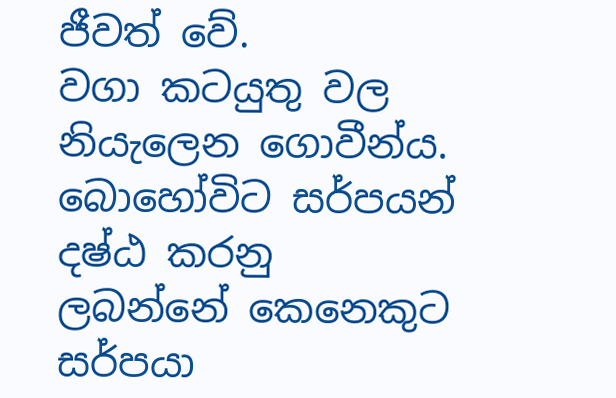ජීවත් වේ.
වගා කටයුතු වල නියැලෙන ගොවීන්ය. බොහෝවිට සර්පයන් දෂ්ඨ කරනු ලබන්නේ කෙනෙකුට සර්පයා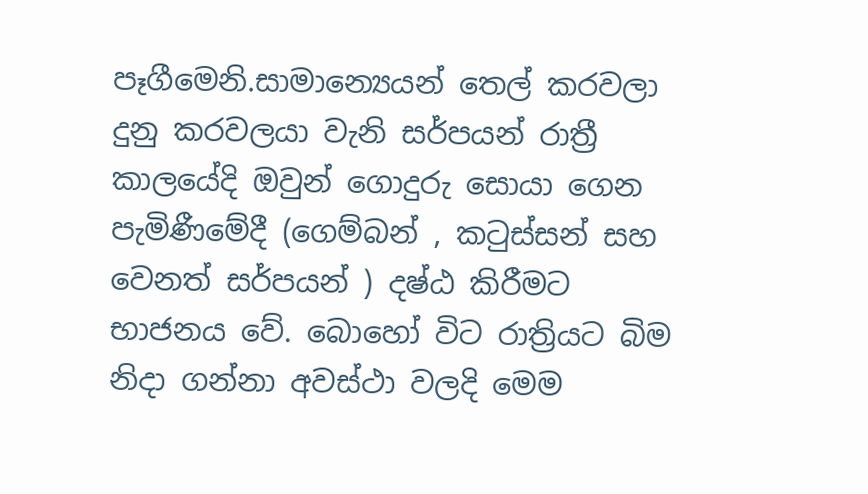පෑගීමෙනි.සාමාන්‍යෙයන් තෙල් කරවලා දුනු කරවලයා වැනි සර්පයන් රාත්‍රී කාලයේදි ඔවුන් ගොදුරු සොයා ගෙන පැමිණීමේදී (ගෙම්බන් , කටුස්සන් සහ  වෙනත් සර්පයන් ) දෂ්ඨ කිරීමට භාජනය වේ. බොහෝ විට රාත්‍රියට බිම නිදා ගන්නා අවස්ථා වලදි මෙම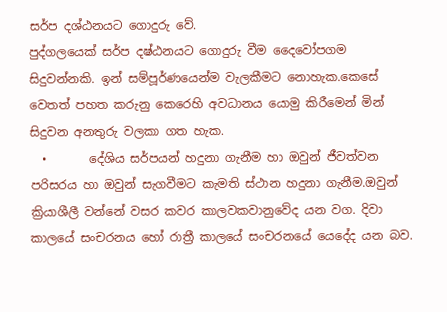සර්ප දශ්ඨනයට ගොදුරු වේ.
පුද්ගලයෙක් සර්ප දෂ්ඨනයට ගොදුරු වීම දෛවෝපගම සිදුවන්නකි. ඉන් සම්පූර්ණයෙන්ම වැලකීමට නොහැක.කෙසේ වෙතත් පහත කරුනු කෙරෙහි අවධානය යොමු කිරීමෙන් මින් සිදුවන අනතුරු වලකා ගත හැක.
  •       දේශිය සර්පයන් හදුනා ගැනීම හා ඔවුන් ජීවත්වන පරිසරය හා ඔවුන් සැගවීමට කැමති ස්ථාන හදුනා ගැනීම.ඔවුන් ක්‍රියාශීලී වන්නේ වසර කවර කාලවකවානුවේද යන වග. දිවා කාලයේ සංචරනය හෝ රාත්‍රී කාලයේ සංචරනයේ යෙදේද යන බව.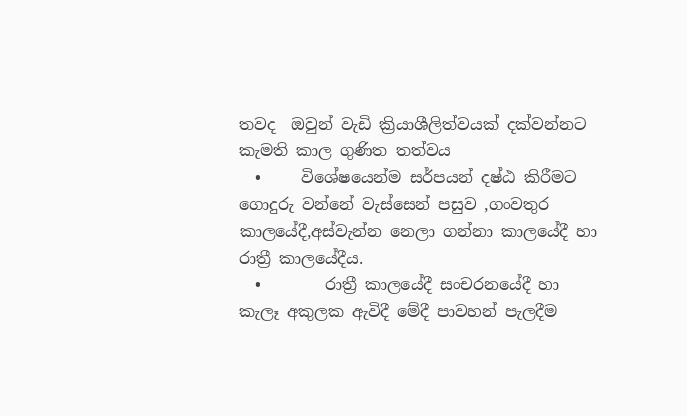තවද  ඔවුන් වැඩි ක්‍රියාශීලිත්වයක් දක්වන්නට කැමති කාල ගුණිත තත්වය
  •     විශේෂයෙන්ම සර්පයන් දෂ්ඨ කිරීමට ගොදුරු වන්නේ වැස්සෙන් පසුව ,ගංවතුර කාලයේදී,අස්වැන්න නෙලා ගන්නා කාලයේදී හා රාත්‍රී කාලයේදීය.
  •        රාත්‍රී කාලයේදී සංචරනයේදී හා කැලෑ අකුලක ඇවිදී මේදී පාවහන් පැලදීම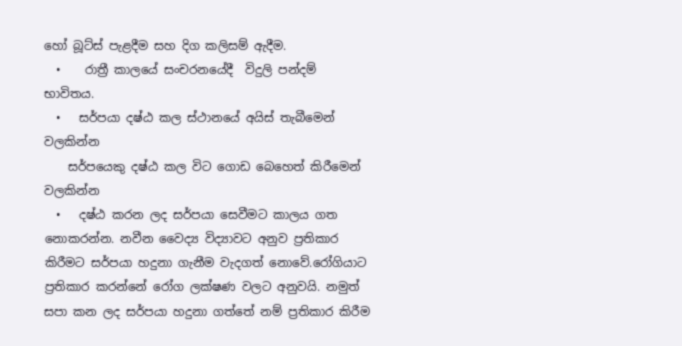හෝ බූට්ස් පැළදීම සහ දිග කලිසම් ඇදීම.
  •    රාත්‍රී කාලයේ සංචරනයේදී  විදුලි පන්දම් භාවිතය.
  •   සර්පයා දෂ්ඨ කල ස්ථානයේ අයිස් තැබීමෙන් වලකින්න
    සර්පයෙකු දෂ්ඨ කල විට ගොඩ බෙහෙත් කිරීමෙන් වලකින්න
  •   දෂ්ඨ කරන ලද සර්පයා සෙවීමට කාලය ගත නොකරන්න. නවීන වෛද්‍ය විද්‍යාවට අනුව ප්‍රතිකාර කිරීමට සර්පයා හදුනා ගැනීම වැදගත් නොවේ.රෝගියාට ප්‍රතිකාර කරන්නේ රෝග ලක්ෂණ වලට අනුවයි. නමුත් සපා කන ලද සර්පයා හදුනා ගත්තේ නම් ප්‍රතිකාර කිරීම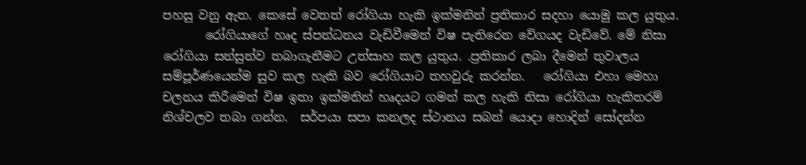පහසු වනු ඇත. කෙසේ වෙතත් රෝගියා හැකි ඉක්මනින් ප්‍රතිකාර සදහා යොමු කල යුතුය.
       රෝගියාගේ හෘද ස්පන්ධනය වැඩිවීමෙන් විෂ පැතිරෙන වේගයද වැඩිවේ. මේ නිසා රෝගියා සන්සුන්ව තබාගැනීමට උත්සාහ කල යුතුය. .ප්‍රතිකාර ලබා දීමෙන් තුවාලය  සම්පූර්ණයෙන්ම සුව කල හැකි බව රෝගියාට තහවුරු කරන්න.   රෝගියා එහා මෙහා  චලනය කිරීමෙන් විෂ ඉතා ඉක්මනින් හෘදයට ගමන් කල හැකි නිසා රෝගියා හැකිතරම් නිශ්චලව තබා ගන්න.  සර්පයා සපා කනලද ස්ථානය සබන් යොදා හොදින් සෝදන්න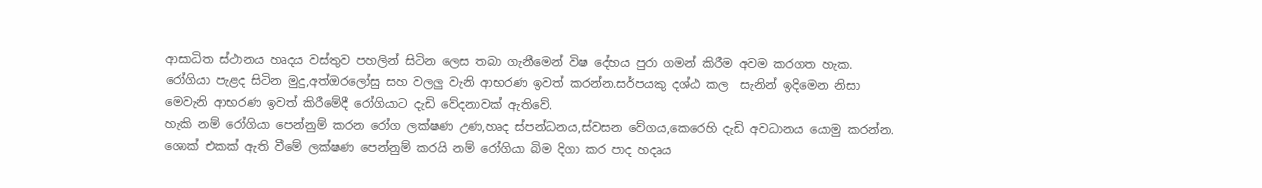ආසාධිත ස්ථානය හෘදය වස්තුව පහලින් සිටින ලෙස තබා ගැනීමෙන් විෂ දේහය පුරා ගමන් කිරීම අවම කරගත හැක.
රෝගියා පැළද සිටින මුදු,අත්ඔරලෝසු සහ වලලු වැනි ආභරණ ඉවත් කරන්න.සර්පයකු දශ්ඨ කල  සැනින් ඉදිමෙන නිසා  මෙවැනි ආභරණ ඉවත් කිරීමේදී රෝගියාට දැඩි වේදනාවක් ඇතිවේ.
හැකි නම් රෝගියා පෙන්නුම් කරන රෝග ලක්ෂණ උණ,හෘද ස්පන්ධනය,ස්වසන වේගය,කෙරෙහි දැඩි අවධානය යොමු කරන්න. ශොක් එකක් ඇති වීමේ ලක්ෂණ පෙන්නුම් කරයි නම් රෝගියා බිම දිගා කර පාද හදෘය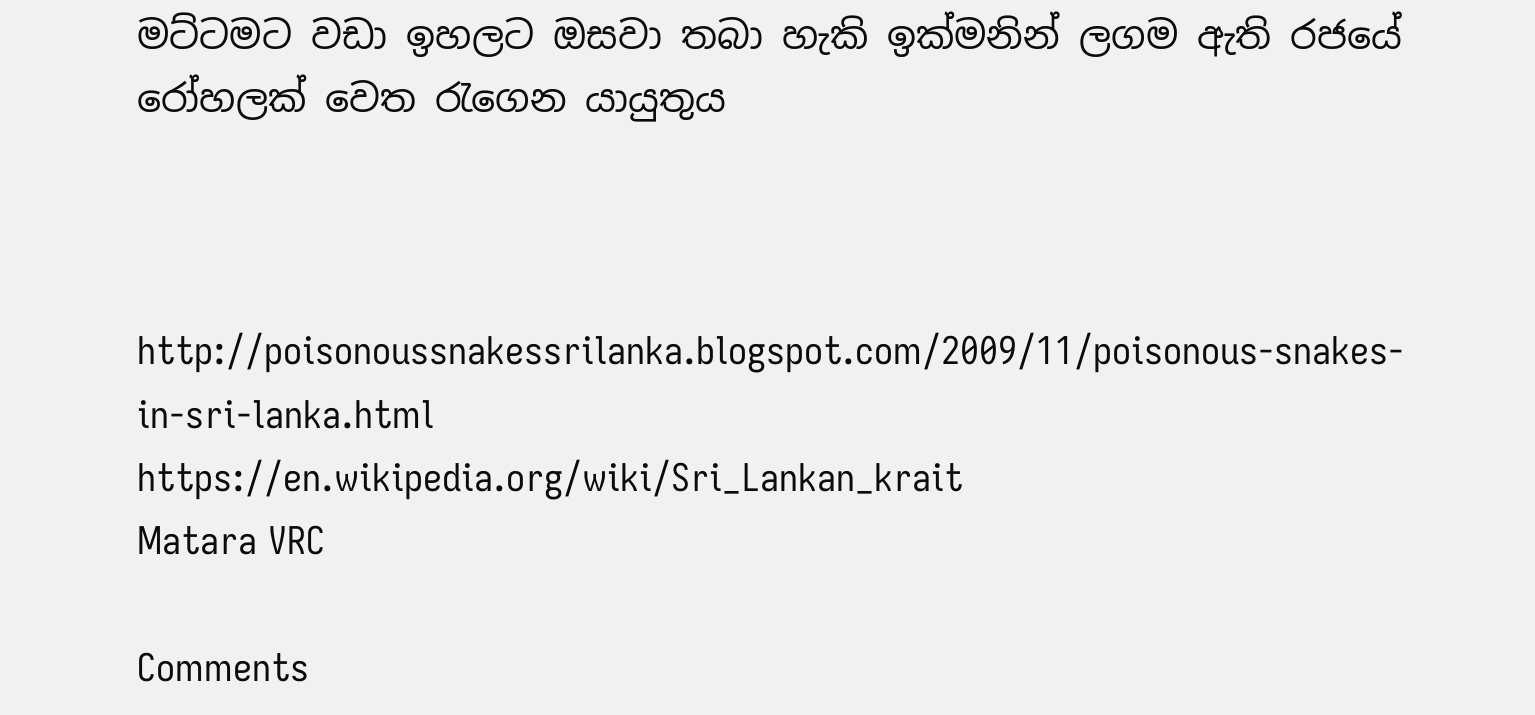මට්ටමට වඩා ඉහලට ඔසවා තබා හැකි ඉක්මනින් ලගම ඇති රජයේ රෝහලක් වෙත රැගෙන යායුතුය



http://poisonoussnakessrilanka.blogspot.com/2009/11/poisonous-snakes-in-sri-lanka.html
https://en.wikipedia.org/wiki/Sri_Lankan_krait
Matara VRC

Comments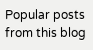Popular posts from this blog